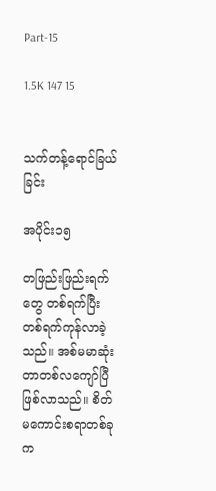Part-15

1.5K 147 15


သက်တန့်ရောင်ခြယ်ခြင်း

အပိုင်း၁၅

တဖြည်းဖြည်းရက်တွေ တစ်ရက်ပြီးတစ်ရက်ကုန်လာခဲ့သည်။ အစ်မမာဆုံးတာတစ်လကျော်ပြီဖြစ်လာသည်။ စိတ်မကောင်းစရာတစ်ခုက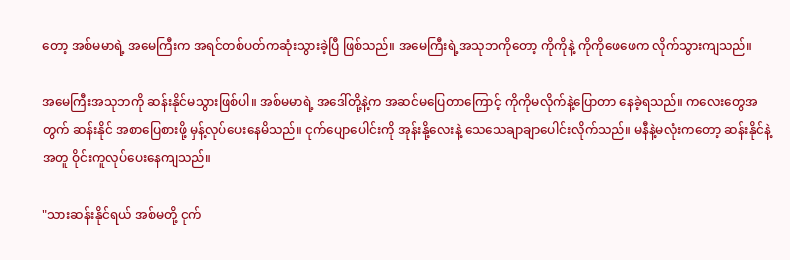တော့ အစ်မမာရဲ့ အမေကြီးက အရင်တစ်ပတ်ကဆုံးသွားခဲ့ပြီ ဖြစ်သည်။ အမေကြီးရဲ့အသုဘကိုတော့ ကိုကိုနဲ့ ကိုကိုဖေဖေက လိုက်သွားကျသည်။

အမေကြီးအသုဘကို ဆန်းနိုင်မသွားဖြစ်ပါ။ အစ်မမာရဲ့ အဒေါ်တို့နဲ့က အဆင်မပြေတာကြောင့် ကိုကိုမလိုက်နဲ့ပြောတာ နေခဲ့ရသည်။ ကလေးတွေအတွက် ဆန်းနိုင် အစာပြေစားဖို့ မှန့်လုပ်ပေးနေမိသည်။ ငုက်ပျောပေါင်းကို အုန်းနို့လေးနဲ့ သေသေချာချာပေါင်းလိုက်သည်။ မနီနဲ့မလုံးကတော့ ဆန်းနိုင်နဲ့အတူ ဝိုင်းကူလုပ်ပေးနေကျသည်။

"သားဆန်းနိုင်ရယ် အစ်မတို့ ငုက်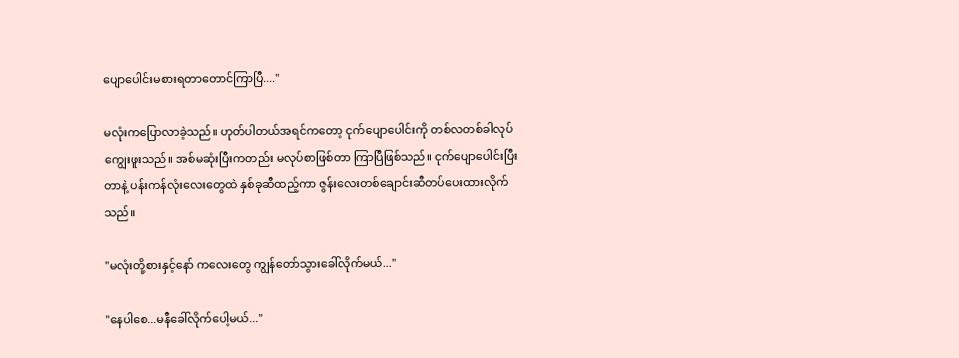ပျောပေါင်းမစားရတာတောင်ကြာပြီ...."

မလုံးကပြောလာခဲ့သည်။ ဟုတ်ပါတယ်အရင်ကတော့ ငုက်ပျောပေါင်းကို တစ်လတစ်ခါလုပ်ကျွေးဖူးသည်။ အစ်မဆုံးပြီးကတည်း မလုပ်စာဖြစ်တာ ကြာပြီဖြစ်သည်။ ငုက်ပျောပေါင်းပြီးတာနဲ့ ပန်းကန်လုံးလေးတွေထဲ နှစ်ခုဆီထည့်ကာ ဇွန်းလေးတစ်ချောင်းဆီတပ်ပေးထားလိုက်သည်။

"မလုံးတို့စားနှင့်နော် ကလေးတွေ ကျွန်တော်သွားခေါ်လိုက်မယ်..."

"နေပါစေ...မနီခေါ်လိုက်ပေါ့မယ်..."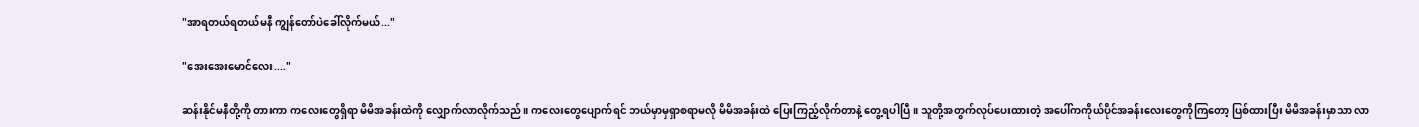"အာရတယ်ရတယ်မနီ ကျွန်တော်ပဲခေါ်လိုက်မယ်..."

"အေးအေးမောင်လေး...."

ဆန်းနိုင်မနီတို့ကို တားကာ ကလေးတွေရှိရာ မိမိအခန်းထဲကို လျှောက်လာလိုက်သည်။ ကလေးတွေပျောက်ရင် ဘယ်မှာမှရှာစရာမလို မိမိအခန်းထဲ ပြေးကြည့်လိုက်တာနဲ့ တွေ့ရပါပြီ။ သူတို့အတွက်လုပ်ပေးထားတဲ့ အပေါ်ကကိုယ်ပိုင်အခန်းလေးတွေကိုကြတော့ ပြစ်ထားပြီး မိမိအခန်းမှာသာ လာ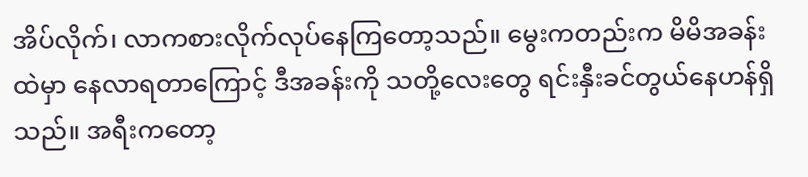အိပ်လိုက်၊ လာကစားလိုက်လုပ်နေကြတော့သည်။ မွေးကတည်းက မိမိအခန်းထဲမှာ နေလာရတာကြောင့် ဒီအခန်းကို သတို့လေးတွေ ရင်းနှီးခင်တွယ်နေဟန်ရှိသည်။ အရီးကတော့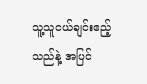သူ့သူငယ်ချင်းဧည့်သည်နဲ့ အပြင်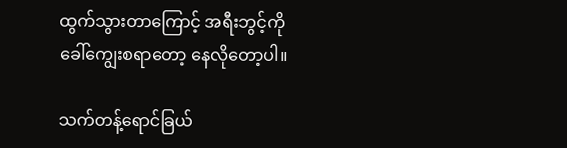ထွက်သွားတာကြောင့် အရီးဘွင့်ကို ခေါ်ကျွေးစရာတော့ နေလိုတော့ပါ။

သက်တန့်ရောင်ခြယ်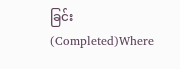ခြင်း(Completed)Where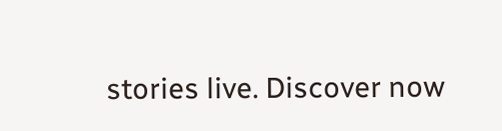stories live. Discover now